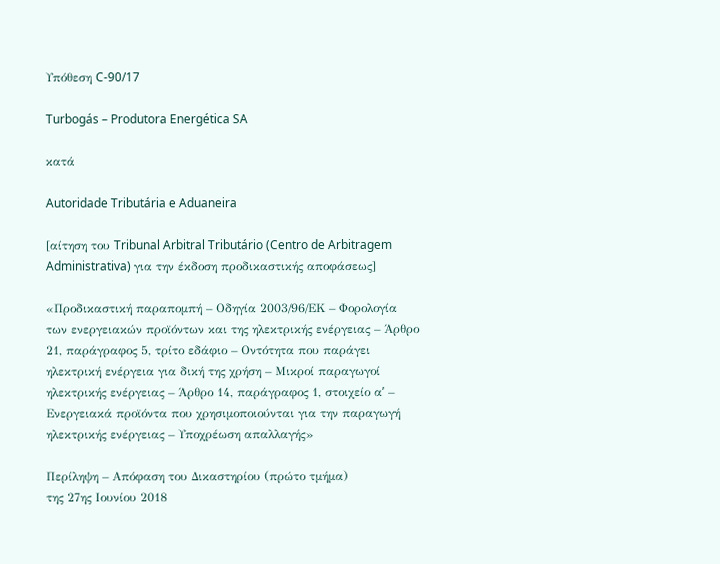Υπόθεση C-90/17

Turbogás – Produtora Energética SA

κατά

Autoridade Tributária e Aduaneira

[αίτηση του Tribunal Arbitral Tributário (Centro de Arbitragem Administrativa) για την έκδοση προδικαστικής αποφάσεως]

«Προδικαστική παραπομπή – Οδηγία 2003/96/ΕΚ – Φορολογία των ενεργειακών προϊόντων και της ηλεκτρικής ενέργειας – Άρθρο 21, παράγραφος 5, τρίτο εδάφιο – Οντότητα που παράγει ηλεκτρική ενέργεια για δική της χρήση – Μικροί παραγωγοί ηλεκτρικής ενέργειας – Άρθρο 14, παράγραφος 1, στοιχείο αʹ – Ενεργειακά προϊόντα που χρησιμοποιούνται για την παραγωγή ηλεκτρικής ενέργειας – Υποχρέωση απαλλαγής»

Περίληψη – Απόφαση του Δικαστηρίου (πρώτο τμήμα)
της 27ης Ιουνίου 2018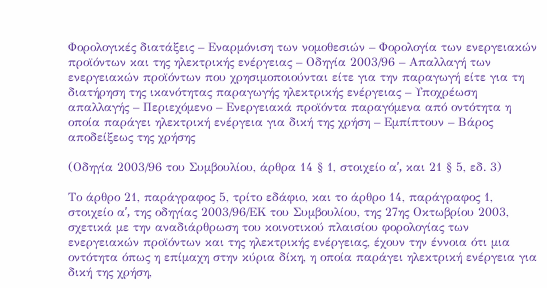Φορολογικές διατάξεις – Εναρμόνιση των νομοθεσιών – Φορολογία των ενεργειακών προϊόντων και της ηλεκτρικής ενέργειας – Οδηγία 2003/96 – Απαλλαγή των ενεργειακών προϊόντων που χρησιμοποιούνται είτε για την παραγωγή είτε για τη διατήρηση της ικανότητας παραγωγής ηλεκτρικής ενέργειας – Υποχρέωση απαλλαγής – Περιεχόμενο – Ενεργειακά προϊόντα παραγόμενα από οντότητα η οποία παράγει ηλεκτρική ενέργεια για δική της χρήση – Εμπίπτουν – Βάρος αποδείξεως της χρήσης

(Οδηγία 2003/96 του Συμβουλίου, άρθρα 14 § 1, στοιχείο αʹ, και 21 § 5, εδ. 3)

Το άρθρο 21, παράγραφος 5, τρίτο εδάφιο, και το άρθρο 14, παράγραφος 1, στοιχείο αʹ, της οδηγίας 2003/96/ΕΚ του Συμβουλίου, της 27ης Οκτωβρίου 2003, σχετικά με την αναδιάρθρωση του κοινοτικού πλαισίου φορολογίας των ενεργειακών προϊόντων και της ηλεκτρικής ενέργειας, έχουν την έννοια ότι μια οντότητα όπως η επίμαχη στην κύρια δίκη, η οποία παράγει ηλεκτρική ενέργεια για δική της χρήση,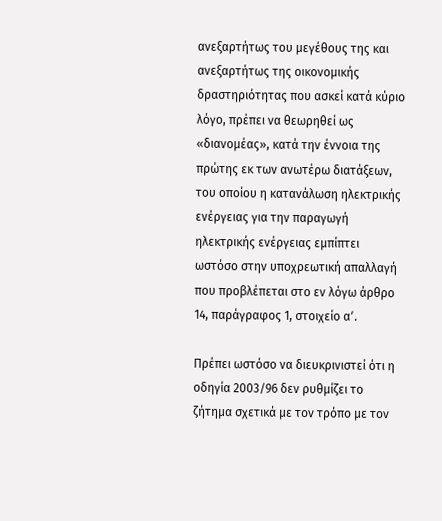ανεξαρτήτως του μεγέθους της και ανεξαρτήτως της οικονομικής δραστηριότητας που ασκεί κατά κύριο λόγο, πρέπει να θεωρηθεί ως «διανομέας», κατά την έννοια της πρώτης εκ των ανωτέρω διατάξεων, του οποίου η κατανάλωση ηλεκτρικής ενέργειας για την παραγωγή ηλεκτρικής ενέργειας εμπίπτει ωστόσο στην υποχρεωτική απαλλαγή που προβλέπεται στο εν λόγω άρθρο 14, παράγραφος 1, στοιχείο αʹ.

Πρέπει ωστόσο να διευκρινιστεί ότι η οδηγία 2003/96 δεν ρυθμίζει το ζήτημα σχετικά με τον τρόπο με τον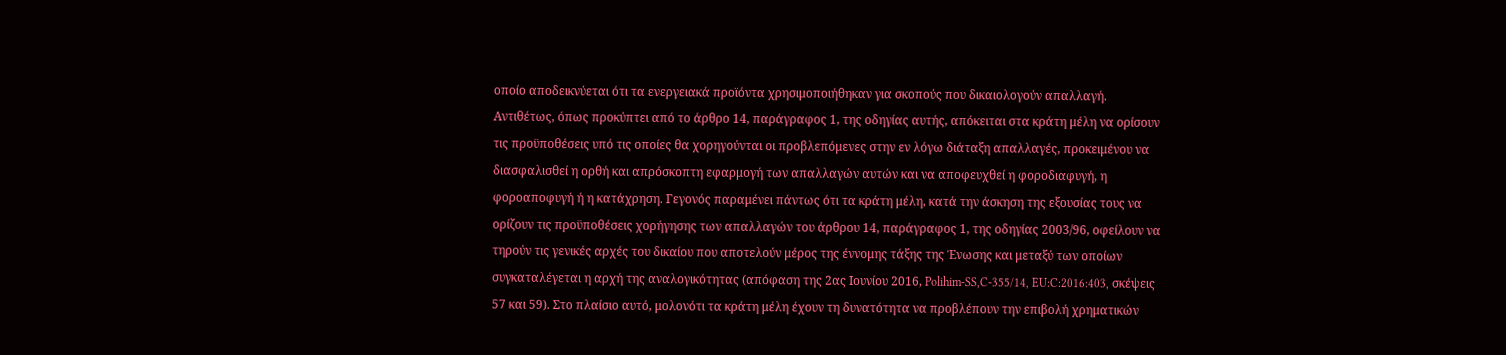οποίο αποδεικνύεται ότι τα ενεργειακά προϊόντα χρησιμοποιήθηκαν για σκοπούς που δικαιολογούν απαλλαγή. Αντιθέτως, όπως προκύπτει από το άρθρο 14, παράγραφος 1, της οδηγίας αυτής, απόκειται στα κράτη μέλη να ορίσουν τις προϋποθέσεις υπό τις οποίες θα χορηγούνται οι προβλεπόμενες στην εν λόγω διάταξη απαλλαγές, προκειμένου να διασφαλισθεί η ορθή και απρόσκοπτη εφαρμογή των απαλλαγών αυτών και να αποφευχθεί η φοροδιαφυγή, η φοροαποφυγή ή η κατάχρηση. Γεγονός παραμένει πάντως ότι τα κράτη μέλη, κατά την άσκηση της εξουσίας τους να ορίζουν τις προϋποθέσεις χορήγησης των απαλλαγών του άρθρου 14, παράγραφος 1, της οδηγίας 2003/96, οφείλουν να τηρούν τις γενικές αρχές του δικαίου που αποτελούν μέρος της έννομης τάξης της Ένωσης και μεταξύ των οποίων συγκαταλέγεται η αρχή της αναλογικότητας (απόφαση της 2ας Ιουνίου 2016, Polihim-SS,C-355/14, EU:C:2016:403, σκέψεις 57 και 59). Στο πλαίσιο αυτό, μολονότι τα κράτη μέλη έχουν τη δυνατότητα να προβλέπουν την επιβολή χρηματικών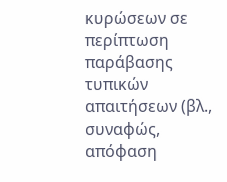κυρώσεων σε περίπτωση παράβασης τυπικών απαιτήσεων (βλ., συναφώς, απόφαση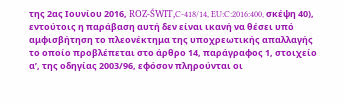της 2ας Ιουνίου 2016, ROZ-ŚWIT,C-418/14, EU:C:2016:400, σκέψη 40), εντούτοις η παράβαση αυτή δεν είναι ικανή να θέσει υπό αμφισβήτηση το πλεονέκτημα της υποχρεωτικής απαλλαγής το οποίο προβλέπεται στο άρθρο 14, παράγραφος 1, στοιχείο αʹ, της οδηγίας 2003/96, εφόσον πληρούνται οι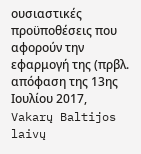ουσιαστικές προϋποθέσεις που αφορούν την εφαρμογή της (πρβλ. απόφαση της 13ης Ιουλίου 2017, Vakarų Baltijos laivų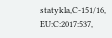statykla,C-151/16, EU:C:2017:537,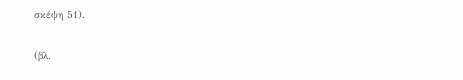σκέψη 51).

(βλ.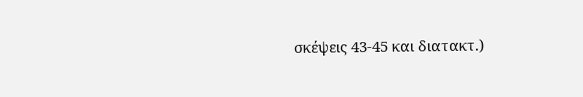σκέψεις 43-45 και διατακτ.)